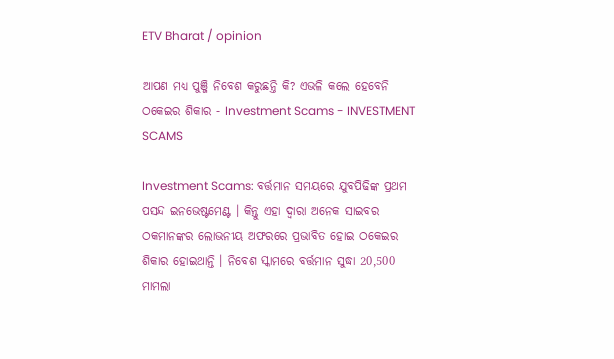ETV Bharat / opinion

ଆପଣ ମଧ୍ୟ ପୁଞ୍ଜି ନିବେଶ କରୁଛନ୍ତି କି? ଏଭଳି କଲେ ହେବେନି ଠକେଇର ଶିକାର - Investment Scams - INVESTMENT SCAMS

Investment Scams: ବର୍ତ୍ତମାନ ସମୟରେ ଯୁବପିଢିଙ୍କ ପ୍ରଥମ ପସନ୍ଦ ଇନଭେଷ୍ଟମେଣ୍ଟ । କିନ୍ତୁ ଏହା ଦ୍ବାରା ଅନେକ ସାଇବର ଠକମାନଙ୍କର ଲୋଭନୀୟ ଅଫରରେ ପ୍ରଭାବିତ ହୋଇ ଠକେଇର ଶିକାର ହୋଇଥାନ୍ତି । ନିବେଶ ସ୍କାମରେ ବର୍ତ୍ତମାନ ସୁଦ୍ଧା 20,500 ମାମଲା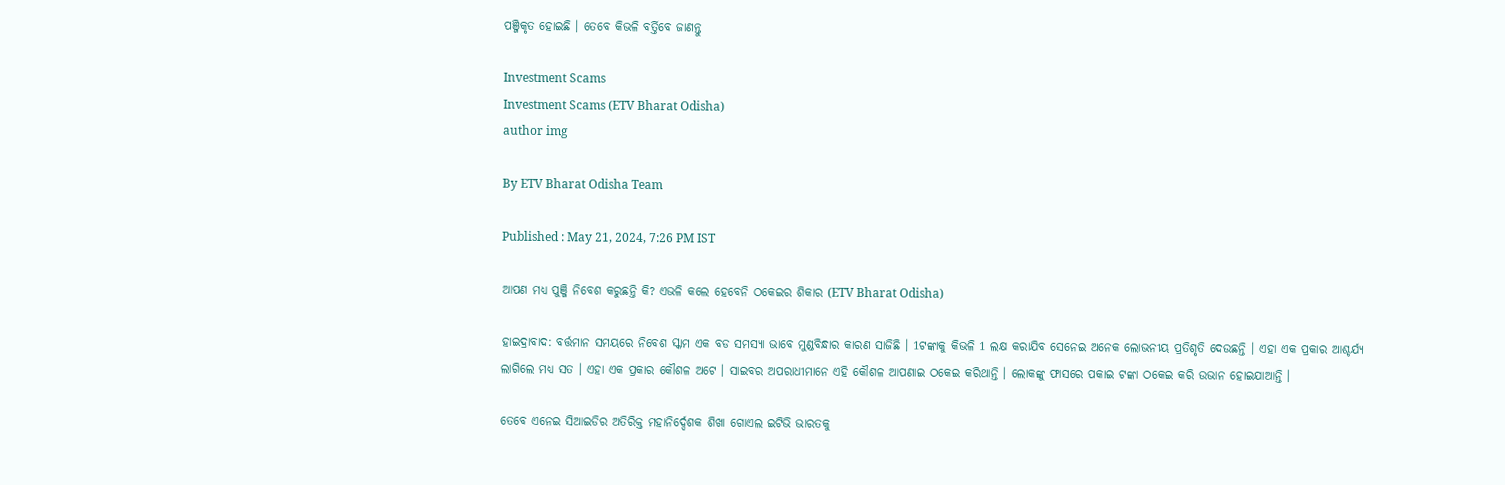ପଞ୍ଜିକୃତ ହୋଇଛି । ତେବେ କିଭଳି ବର୍ତ୍ତିବେ ଜାଣନ୍ତୁ

Investment Scams
Investment Scams (ETV Bharat Odisha)
author img

By ETV Bharat Odisha Team

Published : May 21, 2024, 7:26 PM IST

ଆପଣ ମଧ୍ୟ ପୁଞ୍ଜି ନିବେଶ କରୁଛନ୍ତି କି? ଏଭଳି କଲେ ହେବେନି ଠକେଇର ଶିକାର (ETV Bharat Odisha)

ହାଇଦ୍ରାବାଦ: ବର୍ତ୍ତମାନ ସମୟରେ ନିବେଶ ସ୍କାମ ଏକ ବଡ ସମସ୍ୟା ଭାବେ ମୁଣ୍ଡବିନ୍ଧାର କାରଣ ସାଜିଛି । 1ଟଙ୍କାକୁ କିଭଳି 1 ଲକ୍ଷ କରାଯିବ ସେନେଇ ଅନେକ ଲୋଭନୀୟ ପ୍ରତିଶୃତି ଦେଉଛନ୍ତି । ଏହା ଏକ ପ୍ରକାର ଆଶ୍ଚର୍ଯ୍ୟ ଲାଗିଲେ ମଧ୍ୟ ସତ । ଏହା ଏକ ପ୍ରକାର କୌଶଳ ଅଟେ । ସାଇବର ଅପରାଧୀମାନେ ଏହି କୌଶଳ ଆପଣାଇ ଠକେଇ କରିଥାନ୍ତି । ଲୋକଙ୍କୁ ଫାସରେ ପକାଇ ଟଙ୍କା ଠକେଇ କରି ଉଭାନ ହୋଇଯାଆନ୍ତି ।

ତେବେ ଏନେଇ ସିଆଇଡିର ଅତିରିକ୍ତ ମହାନିର୍ଦ୍ଦେଶକ ଶିଖା ଗୋଏଲ ଇଟିଭି ଭାରତକୁ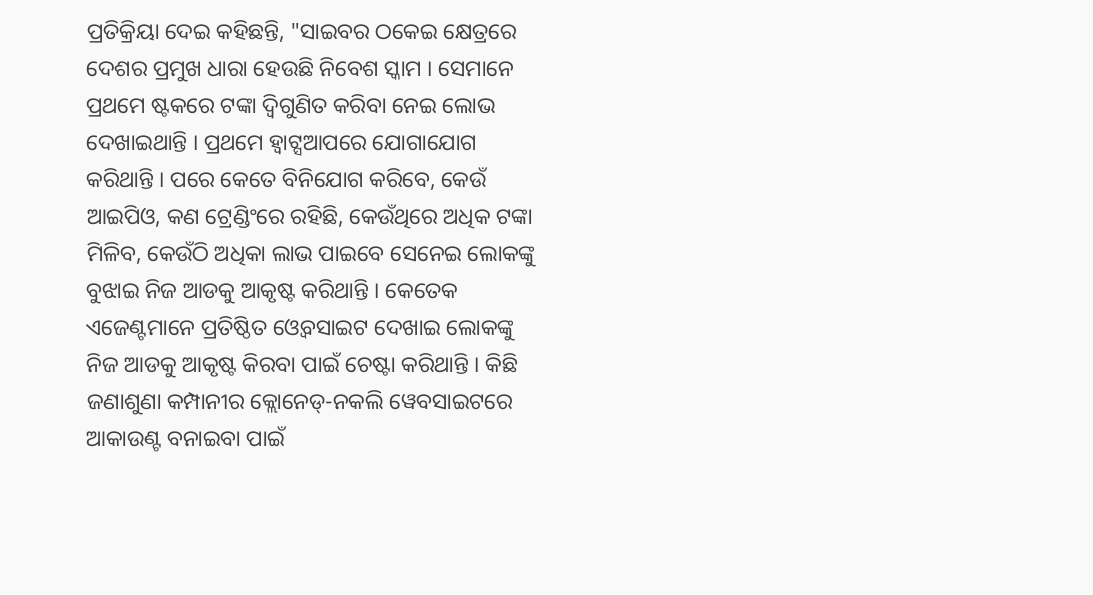ପ୍ରତିକ୍ରିୟା ଦେଇ କହିଛନ୍ତି, "ସାଇବର ଠକେଇ କ୍ଷେତ୍ରରେ ଦେଶର ପ୍ରମୁଖ ଧାରା ହେଉଛି ନିବେଶ ସ୍କାମ । ସେମାନେ ପ୍ରଥମେ ଷ୍ଟକରେ ଟଙ୍କା ଦ୍ବିଗୁଣିତ କରିବା ନେଇ ଲୋଭ ଦେଖାଇଥାନ୍ତି । ପ୍ରଥମେ ହ୍ବାଟ୍ସଆପରେ ଯୋଗାଯୋଗ କରିଥାନ୍ତି । ପରେ କେତେ ବିନିଯୋଗ କରିବେ, କେଉଁ ଆଇପିଓ, କଣ ଟ୍ରେଣ୍ଡିଂରେ ରହିଛି, କେଉଁଥିରେ ଅଧିକ ଟଙ୍କା ମିଳିବ, କେଉଁଠି ଅଧିକା ଲାଭ ପାଇବେ ସେନେଇ ଲୋକଙ୍କୁ ବୁଝାଇ ନିଜ ଆଡକୁ ଆକୃଷ୍ଟ କରିଥାନ୍ତି । କେତେକ ଏଜେଣ୍ଟମାନେ ପ୍ରତିଷ୍ଠିତ ଓ୍ବେବସାଇଟ ଦେଖାଇ ଲୋକଙ୍କୁ ନିଜ ଆଡକୁ ଆକୃଷ୍ଟ କିରବା ପାଇଁ ଚେଷ୍ଟା କରିଥାନ୍ତି । କିଛି ଜଣାଶୁଣା କମ୍ପାନୀର କ୍ଲୋନେଡ୍-ନକଲି ୱେବସାଇଟରେ ଆକାଉଣ୍ଟ ବନାଇବା ପାଇଁ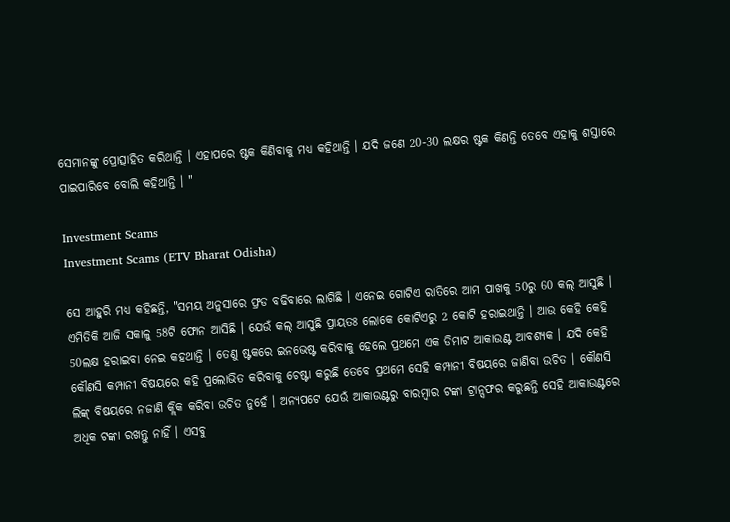ସେମାନଙ୍କୁ ପ୍ରୋତ୍ସାହିତ କରିଥାନ୍ତି । ଏହାପରେ ଷ୍ଟକ କିଣିବାକୁ ମଧ୍ୟ କହିଥାନ୍ତି । ଯଦି ଜଣେ 20-30 ଲକ୍ଷର ଷ୍ଟକ କିଣନ୍ତି ତେବେ ଏହାକୁ ଶସ୍ତାରେ ପାଇପାରିବେ ବୋଲି କହିଥାନ୍ତି । "

Investment Scams
Investment Scams (ETV Bharat Odisha)

ସେ ଆହୁରି ମଧ୍ୟ କହିଛନ୍ତି, "ସମୟ ଅନୁସାରେ ଫ୍ରଡ ବଢିବାରେ ଲାଗିଛି । ଏନେଇ ଗୋଟିଏ ରାତିରେ ଆମ ପାଖକୁ 50ରୁ 60 କଲ୍ ଆସୁଛି । ଏମିତିକି ଆଜି ସକାଳୁ 58ଟି ଫୋନ ଆସିଛି । ଯେଉଁ କଲ୍ ଆସୁଛି ପ୍ରାୟତଃ ଲୋକେ କୋଟିଏରୁ 2 କୋଟି ହରାଇଥାନ୍ତି । ଆଉ କେହି କେହି 50ଲକ୍ଷ ହରାଇବା ନେଇ କହଥାନ୍ତି । ତେଣୁ ଷ୍ଟକରେ ଇନଭେଷ୍ଟ କରିବାକୁ ହେଲେ ପ୍ରଥମେ ଏକ ଡିମାଟ ଆକାଉଣ୍ଟ ଆବଶ୍ୟକ । ଯଦି କେହି କୌଣସି କମ୍ପାନୀ ବିଷୟରେ କହି ପ୍ରଲୋଭିତ କରିବାକୁ ଚେଷ୍ଟା କରୁଛି ତେବେ ପ୍ରଥମେ ସେହି କମ୍ପାନୀ ବିଷୟରେ ଜାଣିବା ଉଚିତ । କୌଣସି ଲିଙ୍କ୍ ବିଷୟରେ ନଜାଣି କ୍ଲିକ କରିବା ଉଚିତ ନୁହେଁ । ଅନ୍ୟପଟେ ଯେଉଁ ଆକାଉଣ୍ଟରୁ ବାରମ୍ବାର ଟଙ୍କା ଟ୍ରାନ୍ସଫର କରୁଛନ୍ତି ସେହି ଆକାଉଣ୍ଟରେ ଅଧିକ ଟଙ୍କା ରଖନ୍ତୁ ନାହିଁ । ଏସବୁ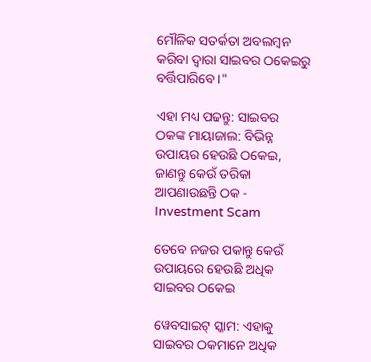ମୌଳିକ ସତର୍କତା ଅବଲମ୍ବନ କରିବା ଦ୍ବାରା ସାଇବର ଠକେଇରୁ ବର୍ତ୍ତିପାରିବେ ।"

ଏହା ମଧ୍ୟ ପଢନ୍ତୁ: ସାଇବର ଠକଙ୍କ ମାୟାଜାଲ: ବିଭିନ୍ନ ଉପାୟର ହେଉଛି ଠକେଇ, ଜାଣନ୍ତୁ କେଉଁ ତରିକା ଆପଣାଉଛନ୍ତି ଠକ - Investment Scam

ତେବେ ନଜର ପକାନ୍ତୁ କେଉଁ ଉପାୟରେ ହେଉଛି ଅଧିକ ସାଇବର ଠକେଇ

ୱେବସାଇଟ୍ ସ୍କାମ: ଏହାକୁ ସାଇବର ଠକମାନେ ଅଧିକ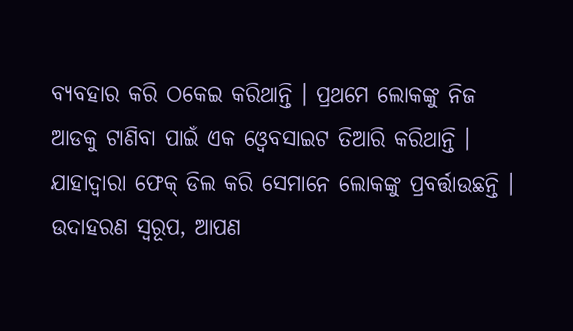ବ୍ୟବହାର କରି ଠକେଇ କରିଥାନ୍ତି । ପ୍ରଥମେ ଲୋକଙ୍କୁ ନିଜ ଆଡକୁ ଟାଣିବା ପାଇଁ ଏକ ଓ୍ବେବସାଇଟ ତିଆରି କରିଥାନ୍ତି । ଯାହାଦ୍ବାରା ଫେକ୍ ଡିଲ କରି ସେମାନେ ଲୋକଙ୍କୁ ପ୍ରବର୍ତ୍ତାଉଛନ୍ତି । ଉଦାହରଣ ସ୍ବରୂପ, ଆପଣ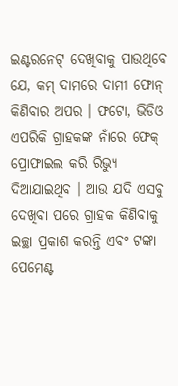ଇଣ୍ଟରନେଟ୍ ଦେଖିବାକୁ ପାଉଥିବେ ଯେ, କମ୍ ଦାମରେ ଦାମୀ ଫୋନ୍ କିଣିବାର ଅପର । ଫଟୋ, ଭିଡିଓ ଏପରିକି ଗ୍ରାହକଙ୍କ ନାଁରେ ଫେକ୍ ପ୍ରୋଫାଇଲ କରି ରିଭ୍ୟୁ ଦିଆଯାଇଥିବ । ଆଉ ଯଦି ଏସବୁ ଦେଖିବା ପରେ ଗ୍ରାହକ କିଣିବାକୁ ଇଚ୍ଛା ପ୍ରକାଶ କରନ୍ତି ଏବଂ ଟଙ୍କା ପେମେଣ୍ଟ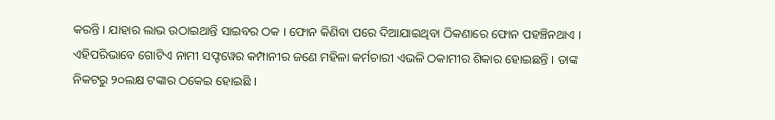କରନ୍ତି । ଯାହାର ଲାଭ ଉଠାଇଥାନ୍ତି ସାଇବର ଠକ । ଫୋନ କିଣିବା ପରେ ଦିଆଯାଇଥିବା ଠିକଣାରେ ଫୋନ ପହଞ୍ଚିନଥାଏ । ଏହିପରିଭାବେ ଗୋଟିଏ ନାମୀ ସଫ୍ଟୱେର କମ୍ପାନୀର ଜଣେ ମହିଳା କର୍ମଚାରୀ ଏଭଳି ଠକାମୀର ଶିକାର ହୋଇଛନ୍ତି । ତାଙ୍କ ନିକଟରୁ ୨୦ଲକ୍ଷ ଟଙ୍କାର ଠକେଇ ହୋଇଛି ।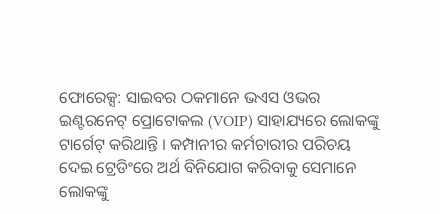ଫୋରେକ୍ସ: ସାଇବର ଠକମାନେ ଭଏସ ଓଭର ଇଣ୍ଟରନେଟ୍ ପ୍ରୋଟୋକଲ (VOIP) ସାହାଯ୍ୟରେ ଲୋକଙ୍କୁ ଟାର୍ଗେଟ୍ କରିଥାନ୍ତି । କମ୍ପାନୀର କର୍ମଚାରୀର ପରିଚୟ ଦେଇ ଟ୍ରେଡିଂରେ ଅର୍ଥ ବିନିଯୋଗ କରିବାକୁ ସେମାନେ ଲୋକଙ୍କୁ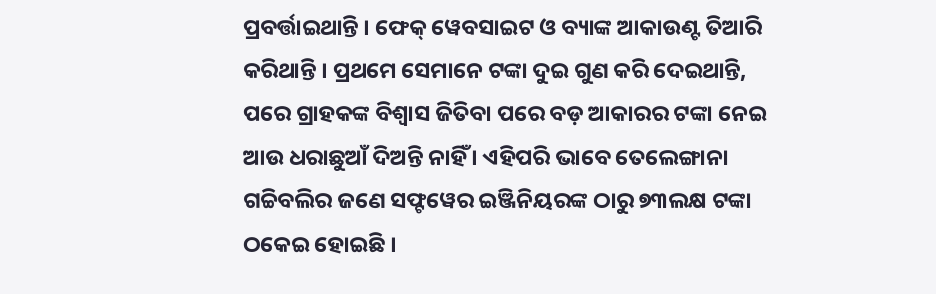ପ୍ରବର୍ତ୍ତାଇଥାନ୍ତି । ଫେକ୍ ୱେବସାଇଟ ଓ ବ୍ୟାଙ୍କ ଆକାଉଣ୍ଟ ତିଆରି କରିଥାନ୍ତି । ପ୍ରଥମେ ସେମାନେ ଟଙ୍କା ଦୁଇ ଗୁଣ କରି ଦେଇଥାନ୍ତି, ପରେ ଗ୍ରାହକଙ୍କ ବିଶ୍ବାସ ଜିତିବା ପରେ ବଡ଼ ଆକାରର ଟଙ୍କା ନେଇ ଆଉ ଧରାଛୁଆଁ ଦିଅନ୍ତି ନାହିଁ । ଏହିପରି ଭାବେ ତେଲେଙ୍ଗାନା ଗଚ୍ଚିବଲିର ଜଣେ ସଫ୍ଟୱେର ଇଞ୍ଜିନିୟରଙ୍କ ଠାରୁ ୭୩ଲକ୍ଷ ଟଙ୍କା ଠକେଇ ହୋଇଛି ।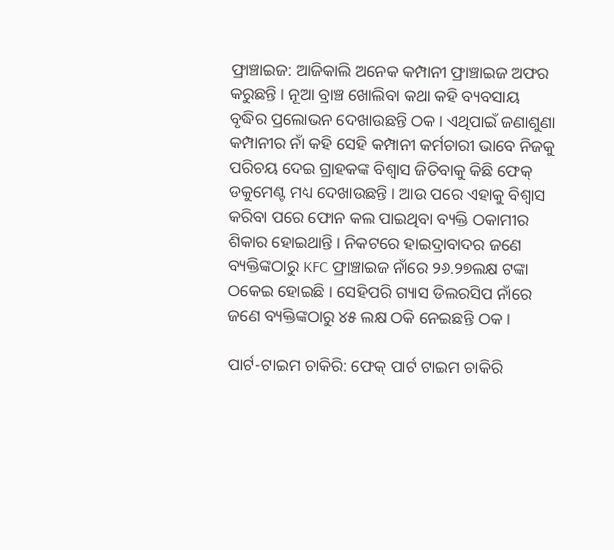ଫ୍ରାଞ୍ଚାଇଜ: ଆଜିକାଲି ଅନେକ କମ୍ପାନୀ ଫ୍ରାଞ୍ଚାଇଜ ଅଫର କରୁଛନ୍ତି । ନୂଆ ବ୍ରାଞ୍ଚ ଖୋଲିବା କଥା କହି ବ୍ୟବସାୟ ବୃଦ୍ଧିର ପ୍ରଲୋଭନ ଦେଖାଉଛନ୍ତି ଠକ । ଏଥିପାଇଁ ଜଣାଶୁଣା କମ୍ପାନୀର ନାଁ କହି ସେହି କମ୍ପାନୀ କର୍ମଚାରୀ ଭାବେ ନିଜକୁ ପରିଚୟ ଦେଇ ଗ୍ରାହକଙ୍କ ବିଶ୍ବାସ ଜିତିବାକୁ କିଛି ଫେକ୍ ଡକୁମେଣ୍ଟ ମଧ୍ୟ ଦେଖାଉଛନ୍ତି । ଆଉ ପରେ ଏହାକୁ ବିଶ୍ବାସ କରିବା ପରେ ଫୋନ କଲ ପାଇଥିବା ବ୍ୟକ୍ତି ଠକାମୀର ଶିକାର ହୋଇଥାନ୍ତି । ନିକଟରେ ହାଇଦ୍ରାବାଦର ଜଣେ ବ୍ୟକ୍ତିଙ୍କଠାରୁ KFC ଫ୍ରାଞ୍ଚାଇଜ ନାଁରେ ୨୬.୨୭ଲକ୍ଷ ଟଙ୍କା ଠକେଇ ହୋଇଛି । ସେହିପରି ଗ୍ୟାସ ଡିଲରସିପ ନାଁରେ ଜଣେ ବ୍ୟକ୍ତିଙ୍କଠାରୁ ୪୫ ଲକ୍ଷ ଠକି ନେଇଛନ୍ତି ଠକ ।

ପାର୍ଟ-ଟାଇମ ଚାକିରି: ଫେକ୍ ପାର୍ଟ ଟାଇମ ଚାକିରି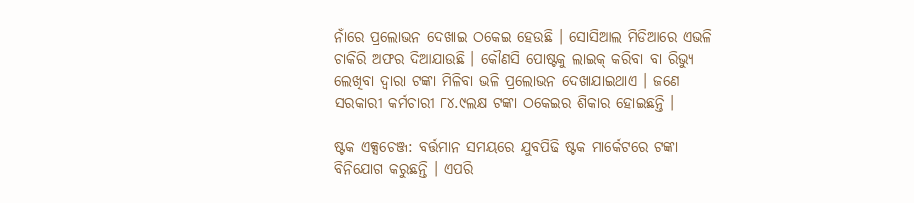ନାଁରେ ପ୍ରଲୋଭନ ଦେଖାଇ ଠକେଇ ହେଉଛି । ସୋସିଆଲ ମିଡିଆରେ ଏଭଳି ଚାକିରି ଅଫର ଦିଆଯାଉଛି । କୌଣସି ପୋଷ୍ଟକୁ ଲାଇକ୍ କରିବା ବା ରିଭ୍ୟୁ ଲେଖିବା ଦ୍ବାରା ଟଙ୍କା ମିଳିବା ଭଳି ପ୍ରଲୋଭନ ଦେଖାଯାଇଥାଏ । ଜଣେ ସରକାରୀ କର୍ମଚାରୀ ୮୪.୯ଲକ୍ଷ ଟଙ୍କା ଠକେଇର ଶିକାର ହୋଇଛନ୍ତି ।

ଷ୍ଟକ ଏକ୍ସଚେଞ୍ଜ: ବର୍ତ୍ତମାନ ସମୟରେ ଯୁବପିଢି ଷ୍ଟକ ମାର୍କେଟରେ ଟଙ୍କା ବିନିଯୋଗ କରୁଛନ୍ତି । ଏପରି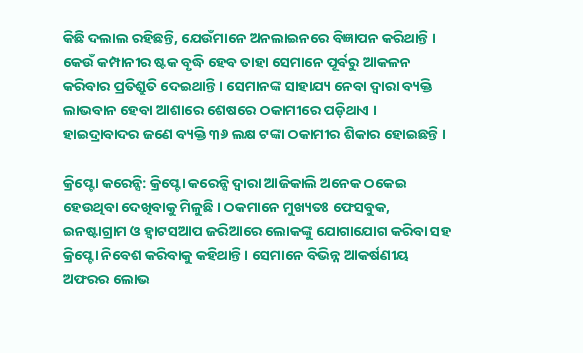କିଛି ଦଲାଲ ରହିଛନ୍ତି, ଯେଉଁମାନେ ଅନଲାଇନରେ ବିଜ୍ଞାପନ କରିଥାନ୍ତି । କେଉଁ କମ୍ପାନୀର ଷ୍ଟକ ବୃଦ୍ଧି ହେବ ତାହା ସେମାନେ ପୂର୍ବରୁ ଆକଳନ କରିବାର ପ୍ରତିଶ୍ରୁତି ଦେଇଥାନ୍ତି । ସେମାନଙ୍କ ସାହାଯ୍ୟ ନେବା ଦ୍ବାରା ବ୍ୟକ୍ତି ଲାଭବାନ ହେବା ଆଶାରେ ଶେଷରେ ଠକାମୀରେ ପଡ଼ିଥାଏ । ହାଇଦ୍ରାବାଦର ଜଣେ ବ୍ୟକ୍ତି ୩୬ ଲକ୍ଷ ଟଙ୍କା ଠକାମୀର ଶିକାର ହୋଇଛନ୍ତି ।

କ୍ରିପ୍ଟୋ କରେନ୍ସି: କ୍ରିପ୍ଟୋ କରେନ୍ସି ଦ୍ବାରା ଆଜିକାଲି ଅନେକ ଠକେଇ ହେଉଥିବା ଦେଖିବାକୁ ମିଳୁଛି । ଠକମାନେ ମୁଖ୍ୟତଃ ଫେସବୁକ, ଇନଷ୍ଟାଗ୍ରାମ ଓ ହ୍ବାଟସଆପ ଜରିଆରେ ଲୋକଙ୍କୁ ଯୋଗାଯୋଗ କରିବା ସହ କ୍ରିପ୍ଟୋ ନିବେଶ କରିବାକୁ କହିଥାନ୍ତି । ସେମାନେ ବିଭିନ୍ନ ଆକର୍ଷଣୀୟ ଅଫରର ଲୋଭ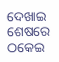ଦେଖାଇ ଶେଷରେ ଠକେଇ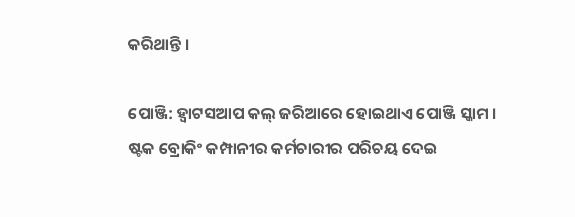କରିଥାନ୍ତି ।

ପୋଞ୍ଜି: ହ୍ବାଟସଆପ କଲ୍ ଜରିଆରେ ହୋଇଥାଏ ପୋଞ୍ଜି ସ୍କାମ । ଷ୍ଟକ ବ୍ରୋକିଂ କମ୍ପାନୀର କର୍ମଚାରୀର ପରିଚୟ ଦେଇ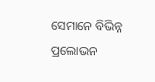ସେମାନେ ବିଭିନ୍ନ ପ୍ରଲୋଭନ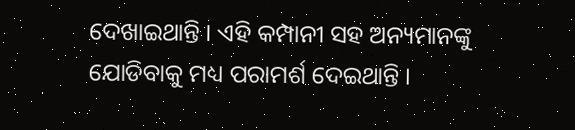ଦେଖାଇଥାନ୍ତି । ଏହି କମ୍ପାନୀ ସହ ଅନ୍ୟମାନଙ୍କୁ ଯୋଡିବାକୁ ମଧ୍ୟ ପରାମର୍ଶ ଦେଇଥାନ୍ତି ।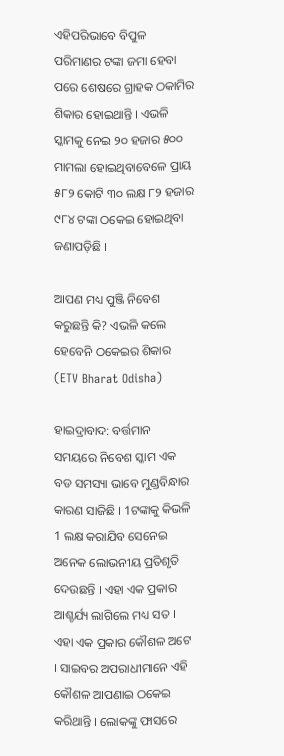ଏହିପରିଭାବେ ବିପୁଳ ପରିମାଣର ଟଙ୍କା ଜମା ହେବା ପରେ ଶେଷରେ ଗ୍ରାହକ ଠକାମିର ଶିକାର ହୋଇଥାନ୍ତି । ଏଭଳି ସ୍କାମକୁ ନେଇ ୨୦ ହଜାର ୫୦୦ ମାମଲା ହୋଇଥିବାବେଳେ ପ୍ରାୟ ୫୮୨ କୋଟି ୩୦ ଲକ୍ଷ ୮୨ ହଜାର ୯୮୪ ଟଙ୍କା ଠକେଇ ହୋଇଥିବା ଜଣାପଡ଼ିଛି ।

ଆପଣ ମଧ୍ୟ ପୁଞ୍ଜି ନିବେଶ କରୁଛନ୍ତି କି? ଏଭଳି କଲେ ହେବେନି ଠକେଇର ଶିକାର (ETV Bharat Odisha)

ହାଇଦ୍ରାବାଦ: ବର୍ତ୍ତମାନ ସମୟରେ ନିବେଶ ସ୍କାମ ଏକ ବଡ ସମସ୍ୟା ଭାବେ ମୁଣ୍ଡବିନ୍ଧାର କାରଣ ସାଜିଛି । 1ଟଙ୍କାକୁ କିଭଳି 1 ଲକ୍ଷ କରାଯିବ ସେନେଇ ଅନେକ ଲୋଭନୀୟ ପ୍ରତିଶୃତି ଦେଉଛନ୍ତି । ଏହା ଏକ ପ୍ରକାର ଆଶ୍ଚର୍ଯ୍ୟ ଲାଗିଲେ ମଧ୍ୟ ସତ । ଏହା ଏକ ପ୍ରକାର କୌଶଳ ଅଟେ । ସାଇବର ଅପରାଧୀମାନେ ଏହି କୌଶଳ ଆପଣାଇ ଠକେଇ କରିଥାନ୍ତି । ଲୋକଙ୍କୁ ଫାସରେ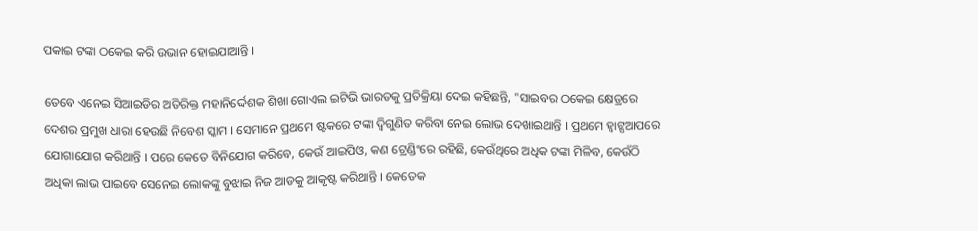ପକାଇ ଟଙ୍କା ଠକେଇ କରି ଉଭାନ ହୋଇଯାଆନ୍ତି ।

ତେବେ ଏନେଇ ସିଆଇଡିର ଅତିରିକ୍ତ ମହାନିର୍ଦ୍ଦେଶକ ଶିଖା ଗୋଏଲ ଇଟିଭି ଭାରତକୁ ପ୍ରତିକ୍ରିୟା ଦେଇ କହିଛନ୍ତି, "ସାଇବର ଠକେଇ କ୍ଷେତ୍ରରେ ଦେଶର ପ୍ରମୁଖ ଧାରା ହେଉଛି ନିବେଶ ସ୍କାମ । ସେମାନେ ପ୍ରଥମେ ଷ୍ଟକରେ ଟଙ୍କା ଦ୍ବିଗୁଣିତ କରିବା ନେଇ ଲୋଭ ଦେଖାଇଥାନ୍ତି । ପ୍ରଥମେ ହ୍ବାଟ୍ସଆପରେ ଯୋଗାଯୋଗ କରିଥାନ୍ତି । ପରେ କେତେ ବିନିଯୋଗ କରିବେ, କେଉଁ ଆଇପିଓ, କଣ ଟ୍ରେଣ୍ଡିଂରେ ରହିଛି, କେଉଁଥିରେ ଅଧିକ ଟଙ୍କା ମିଳିବ, କେଉଁଠି ଅଧିକା ଲାଭ ପାଇବେ ସେନେଇ ଲୋକଙ୍କୁ ବୁଝାଇ ନିଜ ଆଡକୁ ଆକୃଷ୍ଟ କରିଥାନ୍ତି । କେତେକ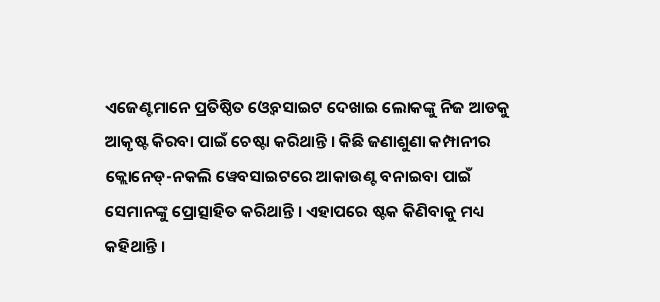ଏଜେଣ୍ଟମାନେ ପ୍ରତିଷ୍ଠିତ ଓ୍ବେବସାଇଟ ଦେଖାଇ ଲୋକଙ୍କୁ ନିଜ ଆଡକୁ ଆକୃଷ୍ଟ କିରବା ପାଇଁ ଚେଷ୍ଟା କରିଥାନ୍ତି । କିଛି ଜଣାଶୁଣା କମ୍ପାନୀର କ୍ଲୋନେଡ୍-ନକଲି ୱେବସାଇଟରେ ଆକାଉଣ୍ଟ ବନାଇବା ପାଇଁ ସେମାନଙ୍କୁ ପ୍ରୋତ୍ସାହିତ କରିଥାନ୍ତି । ଏହାପରେ ଷ୍ଟକ କିଣିବାକୁ ମଧ୍ୟ କହିଥାନ୍ତି ।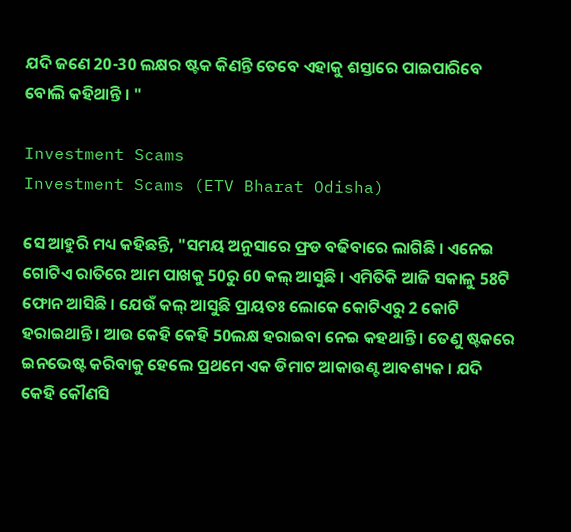ଯଦି ଜଣେ 20-30 ଲକ୍ଷର ଷ୍ଟକ କିଣନ୍ତି ତେବେ ଏହାକୁ ଶସ୍ତାରେ ପାଇପାରିବେ ବୋଲି କହିଥାନ୍ତି । "

Investment Scams
Investment Scams (ETV Bharat Odisha)

ସେ ଆହୁରି ମଧ୍ୟ କହିଛନ୍ତି, "ସମୟ ଅନୁସାରେ ଫ୍ରଡ ବଢିବାରେ ଲାଗିଛି । ଏନେଇ ଗୋଟିଏ ରାତିରେ ଆମ ପାଖକୁ 50ରୁ 60 କଲ୍ ଆସୁଛି । ଏମିତିକି ଆଜି ସକାଳୁ 58ଟି ଫୋନ ଆସିଛି । ଯେଉଁ କଲ୍ ଆସୁଛି ପ୍ରାୟତଃ ଲୋକେ କୋଟିଏରୁ 2 କୋଟି ହରାଇଥାନ୍ତି । ଆଉ କେହି କେହି 50ଲକ୍ଷ ହରାଇବା ନେଇ କହଥାନ୍ତି । ତେଣୁ ଷ୍ଟକରେ ଇନଭେଷ୍ଟ କରିବାକୁ ହେଲେ ପ୍ରଥମେ ଏକ ଡିମାଟ ଆକାଉଣ୍ଟ ଆବଶ୍ୟକ । ଯଦି କେହି କୌଣସି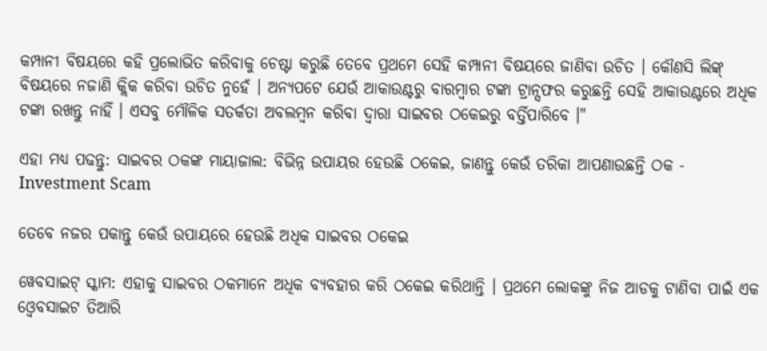କମ୍ପାନୀ ବିଷୟରେ କହି ପ୍ରଲୋଭିତ କରିବାକୁ ଚେଷ୍ଟା କରୁଛି ତେବେ ପ୍ରଥମେ ସେହି କମ୍ପାନୀ ବିଷୟରେ ଜାଣିବା ଉଚିତ । କୌଣସି ଲିଙ୍କ୍ ବିଷୟରେ ନଜାଣି କ୍ଲିକ କରିବା ଉଚିତ ନୁହେଁ । ଅନ୍ୟପଟେ ଯେଉଁ ଆକାଉଣ୍ଟରୁ ବାରମ୍ବାର ଟଙ୍କା ଟ୍ରାନ୍ସଫର କରୁଛନ୍ତି ସେହି ଆକାଉଣ୍ଟରେ ଅଧିକ ଟଙ୍କା ରଖନ୍ତୁ ନାହିଁ । ଏସବୁ ମୌଳିକ ସତର୍କତା ଅବଲମ୍ବନ କରିବା ଦ୍ବାରା ସାଇବର ଠକେଇରୁ ବର୍ତ୍ତିପାରିବେ ।"

ଏହା ମଧ୍ୟ ପଢନ୍ତୁ: ସାଇବର ଠକଙ୍କ ମାୟାଜାଲ: ବିଭିନ୍ନ ଉପାୟର ହେଉଛି ଠକେଇ, ଜାଣନ୍ତୁ କେଉଁ ତରିକା ଆପଣାଉଛନ୍ତି ଠକ - Investment Scam

ତେବେ ନଜର ପକାନ୍ତୁ କେଉଁ ଉପାୟରେ ହେଉଛି ଅଧିକ ସାଇବର ଠକେଇ

ୱେବସାଇଟ୍ ସ୍କାମ: ଏହାକୁ ସାଇବର ଠକମାନେ ଅଧିକ ବ୍ୟବହାର କରି ଠକେଇ କରିଥାନ୍ତି । ପ୍ରଥମେ ଲୋକଙ୍କୁ ନିଜ ଆଡକୁ ଟାଣିବା ପାଇଁ ଏକ ଓ୍ବେବସାଇଟ ତିଆରି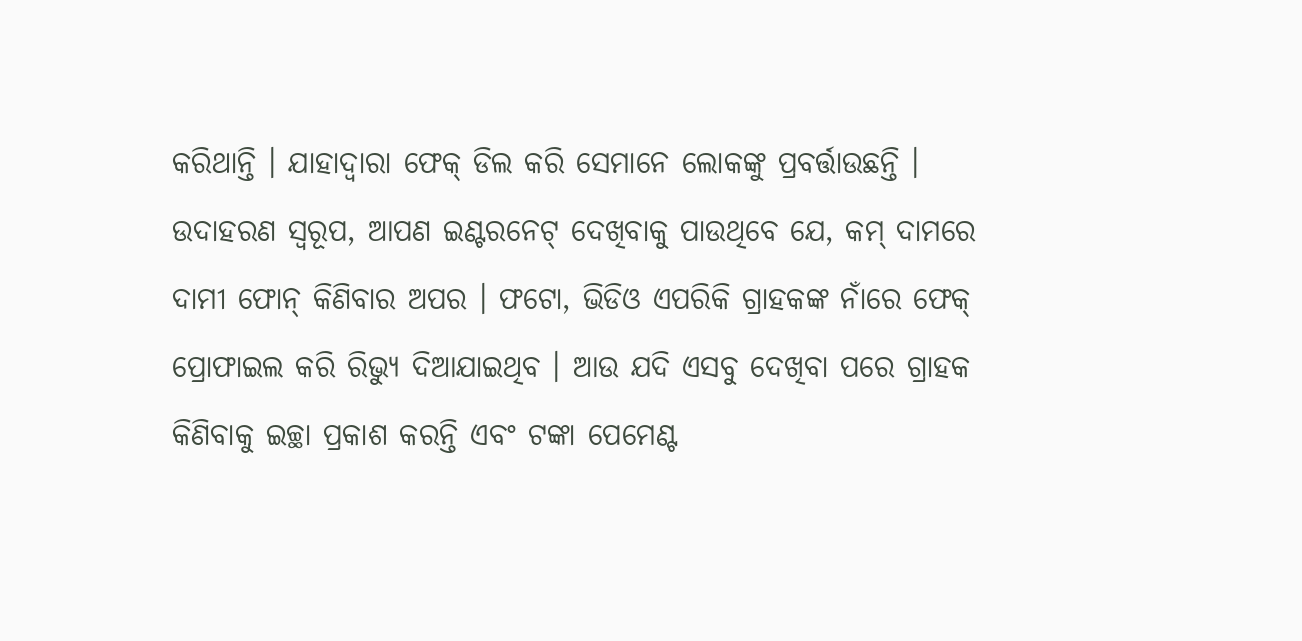କରିଥାନ୍ତି । ଯାହାଦ୍ବାରା ଫେକ୍ ଡିଲ କରି ସେମାନେ ଲୋକଙ୍କୁ ପ୍ରବର୍ତ୍ତାଉଛନ୍ତି । ଉଦାହରଣ ସ୍ବରୂପ, ଆପଣ ଇଣ୍ଟରନେଟ୍ ଦେଖିବାକୁ ପାଉଥିବେ ଯେ, କମ୍ ଦାମରେ ଦାମୀ ଫୋନ୍ କିଣିବାର ଅପର । ଫଟୋ, ଭିଡିଓ ଏପରିକି ଗ୍ରାହକଙ୍କ ନାଁରେ ଫେକ୍ ପ୍ରୋଫାଇଲ କରି ରିଭ୍ୟୁ ଦିଆଯାଇଥିବ । ଆଉ ଯଦି ଏସବୁ ଦେଖିବା ପରେ ଗ୍ରାହକ କିଣିବାକୁ ଇଚ୍ଛା ପ୍ରକାଶ କରନ୍ତି ଏବଂ ଟଙ୍କା ପେମେଣ୍ଟ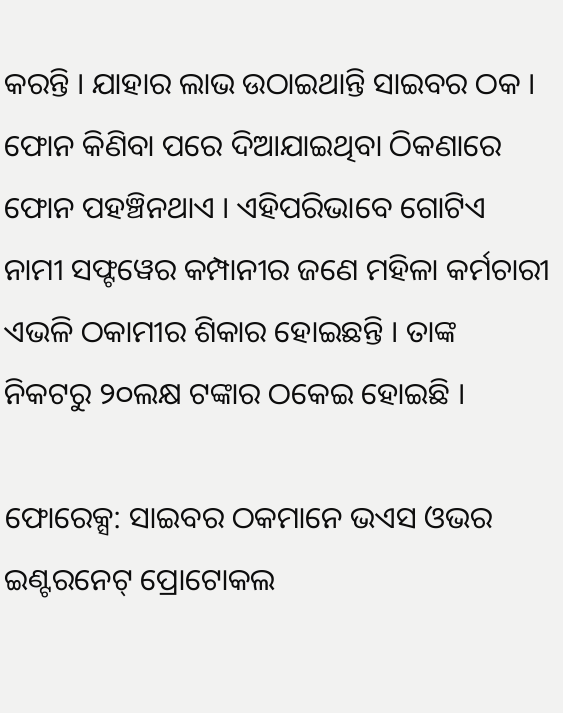କରନ୍ତି । ଯାହାର ଲାଭ ଉଠାଇଥାନ୍ତି ସାଇବର ଠକ । ଫୋନ କିଣିବା ପରେ ଦିଆଯାଇଥିବା ଠିକଣାରେ ଫୋନ ପହଞ୍ଚିନଥାଏ । ଏହିପରିଭାବେ ଗୋଟିଏ ନାମୀ ସଫ୍ଟୱେର କମ୍ପାନୀର ଜଣେ ମହିଳା କର୍ମଚାରୀ ଏଭଳି ଠକାମୀର ଶିକାର ହୋଇଛନ୍ତି । ତାଙ୍କ ନିକଟରୁ ୨୦ଲକ୍ଷ ଟଙ୍କାର ଠକେଇ ହୋଇଛି ।

ଫୋରେକ୍ସ: ସାଇବର ଠକମାନେ ଭଏସ ଓଭର ଇଣ୍ଟରନେଟ୍ ପ୍ରୋଟୋକଲ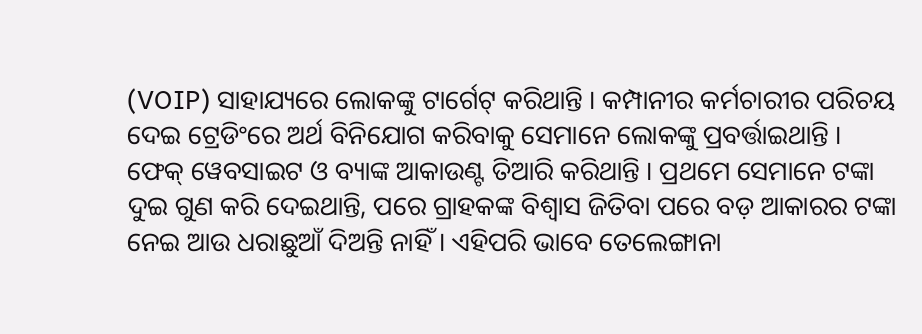(VOIP) ସାହାଯ୍ୟରେ ଲୋକଙ୍କୁ ଟାର୍ଗେଟ୍ କରିଥାନ୍ତି । କମ୍ପାନୀର କର୍ମଚାରୀର ପରିଚୟ ଦେଇ ଟ୍ରେଡିଂରେ ଅର୍ଥ ବିନିଯୋଗ କରିବାକୁ ସେମାନେ ଲୋକଙ୍କୁ ପ୍ରବର୍ତ୍ତାଇଥାନ୍ତି । ଫେକ୍ ୱେବସାଇଟ ଓ ବ୍ୟାଙ୍କ ଆକାଉଣ୍ଟ ତିଆରି କରିଥାନ୍ତି । ପ୍ରଥମେ ସେମାନେ ଟଙ୍କା ଦୁଇ ଗୁଣ କରି ଦେଇଥାନ୍ତି, ପରେ ଗ୍ରାହକଙ୍କ ବିଶ୍ବାସ ଜିତିବା ପରେ ବଡ଼ ଆକାରର ଟଙ୍କା ନେଇ ଆଉ ଧରାଛୁଆଁ ଦିଅନ୍ତି ନାହିଁ । ଏହିପରି ଭାବେ ତେଲେଙ୍ଗାନା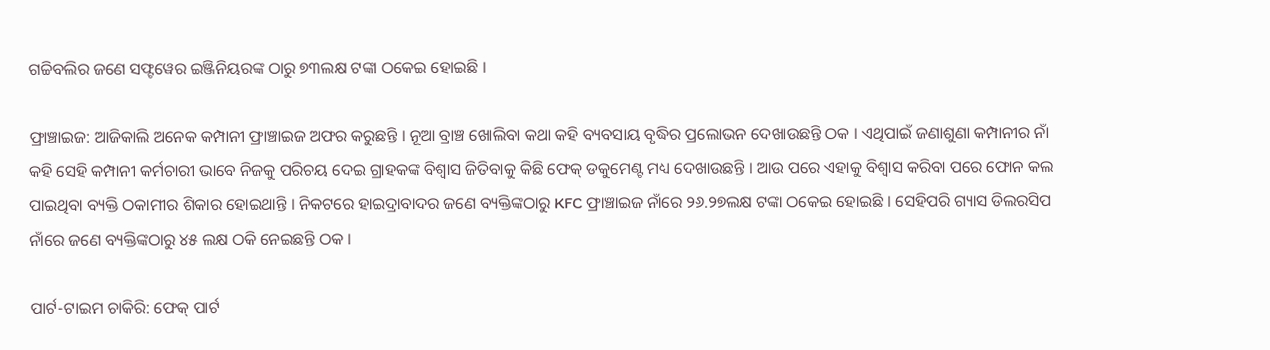ଗଚ୍ଚିବଲିର ଜଣେ ସଫ୍ଟୱେର ଇଞ୍ଜିନିୟରଙ୍କ ଠାରୁ ୭୩ଲକ୍ଷ ଟଙ୍କା ଠକେଇ ହୋଇଛି ।

ଫ୍ରାଞ୍ଚାଇଜ: ଆଜିକାଲି ଅନେକ କମ୍ପାନୀ ଫ୍ରାଞ୍ଚାଇଜ ଅଫର କରୁଛନ୍ତି । ନୂଆ ବ୍ରାଞ୍ଚ ଖୋଲିବା କଥା କହି ବ୍ୟବସାୟ ବୃଦ୍ଧିର ପ୍ରଲୋଭନ ଦେଖାଉଛନ୍ତି ଠକ । ଏଥିପାଇଁ ଜଣାଶୁଣା କମ୍ପାନୀର ନାଁ କହି ସେହି କମ୍ପାନୀ କର୍ମଚାରୀ ଭାବେ ନିଜକୁ ପରିଚୟ ଦେଇ ଗ୍ରାହକଙ୍କ ବିଶ୍ବାସ ଜିତିବାକୁ କିଛି ଫେକ୍ ଡକୁମେଣ୍ଟ ମଧ୍ୟ ଦେଖାଉଛନ୍ତି । ଆଉ ପରେ ଏହାକୁ ବିଶ୍ବାସ କରିବା ପରେ ଫୋନ କଲ ପାଇଥିବା ବ୍ୟକ୍ତି ଠକାମୀର ଶିକାର ହୋଇଥାନ୍ତି । ନିକଟରେ ହାଇଦ୍ରାବାଦର ଜଣେ ବ୍ୟକ୍ତିଙ୍କଠାରୁ KFC ଫ୍ରାଞ୍ଚାଇଜ ନାଁରେ ୨୬.୨୭ଲକ୍ଷ ଟଙ୍କା ଠକେଇ ହୋଇଛି । ସେହିପରି ଗ୍ୟାସ ଡିଲରସିପ ନାଁରେ ଜଣେ ବ୍ୟକ୍ତିଙ୍କଠାରୁ ୪୫ ଲକ୍ଷ ଠକି ନେଇଛନ୍ତି ଠକ ।

ପାର୍ଟ-ଟାଇମ ଚାକିରି: ଫେକ୍ ପାର୍ଟ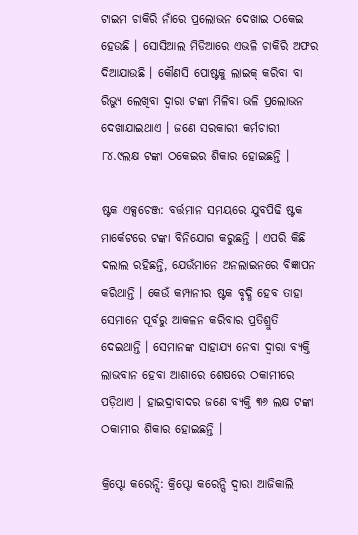ଟାଇମ ଚାକିରି ନାଁରେ ପ୍ରଲୋଭନ ଦେଖାଇ ଠକେଇ ହେଉଛି । ସୋସିଆଲ ମିଡିଆରେ ଏଭଳି ଚାକିରି ଅଫର ଦିଆଯାଉଛି । କୌଣସି ପୋଷ୍ଟକୁ ଲାଇକ୍ କରିବା ବା ରିଭ୍ୟୁ ଲେଖିବା ଦ୍ବାରା ଟଙ୍କା ମିଳିବା ଭଳି ପ୍ରଲୋଭନ ଦେଖାଯାଇଥାଏ । ଜଣେ ସରକାରୀ କର୍ମଚାରୀ ୮୪.୯ଲକ୍ଷ ଟଙ୍କା ଠକେଇର ଶିକାର ହୋଇଛନ୍ତି ।

ଷ୍ଟକ ଏକ୍ସଚେଞ୍ଜ: ବର୍ତ୍ତମାନ ସମୟରେ ଯୁବପିଢି ଷ୍ଟକ ମାର୍କେଟରେ ଟଙ୍କା ବିନିଯୋଗ କରୁଛନ୍ତି । ଏପରି କିଛି ଦଲାଲ ରହିଛନ୍ତି, ଯେଉଁମାନେ ଅନଲାଇନରେ ବିଜ୍ଞାପନ କରିଥାନ୍ତି । କେଉଁ କମ୍ପାନୀର ଷ୍ଟକ ବୃଦ୍ଧି ହେବ ତାହା ସେମାନେ ପୂର୍ବରୁ ଆକଳନ କରିବାର ପ୍ରତିଶ୍ରୁତି ଦେଇଥାନ୍ତି । ସେମାନଙ୍କ ସାହାଯ୍ୟ ନେବା ଦ୍ବାରା ବ୍ୟକ୍ତି ଲାଭବାନ ହେବା ଆଶାରେ ଶେଷରେ ଠକାମୀରେ ପଡ଼ିଥାଏ । ହାଇଦ୍ରାବାଦର ଜଣେ ବ୍ୟକ୍ତି ୩୬ ଲକ୍ଷ ଟଙ୍କା ଠକାମୀର ଶିକାର ହୋଇଛନ୍ତି ।

କ୍ରିପ୍ଟୋ କରେନ୍ସି: କ୍ରିପ୍ଟୋ କରେନ୍ସି ଦ୍ବାରା ଆଜିକାଲି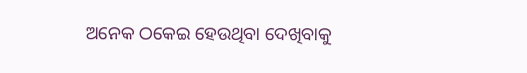ଅନେକ ଠକେଇ ହେଉଥିବା ଦେଖିବାକୁ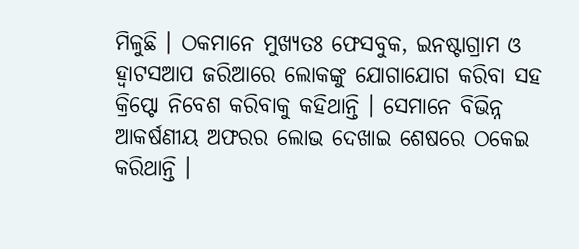ମିଳୁଛି । ଠକମାନେ ମୁଖ୍ୟତଃ ଫେସବୁକ, ଇନଷ୍ଟାଗ୍ରାମ ଓ ହ୍ବାଟସଆପ ଜରିଆରେ ଲୋକଙ୍କୁ ଯୋଗାଯୋଗ କରିବା ସହ କ୍ରିପ୍ଟୋ ନିବେଶ କରିବାକୁ କହିଥାନ୍ତି । ସେମାନେ ବିଭିନ୍ନ ଆକର୍ଷଣୀୟ ଅଫରର ଲୋଭ ଦେଖାଇ ଶେଷରେ ଠକେଇ କରିଥାନ୍ତି ।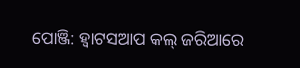ପୋଞ୍ଜି: ହ୍ବାଟସଆପ କଲ୍ ଜରିଆରେ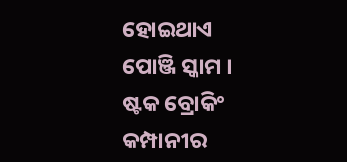ହୋଇଥାଏ ପୋଞ୍ଜି ସ୍କାମ । ଷ୍ଟକ ବ୍ରୋକିଂ କମ୍ପାନୀର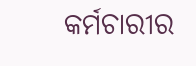କର୍ମଚାରୀର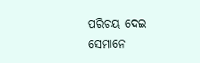ପରିଚୟ ଦେଇ ସେମାନେ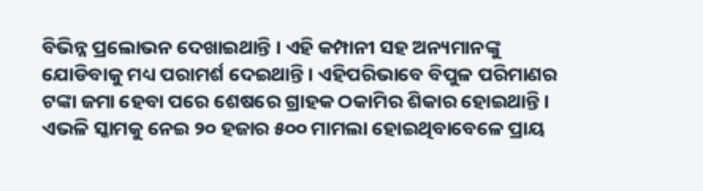ବିଭିନ୍ନ ପ୍ରଲୋଭନ ଦେଖାଇଥାନ୍ତି । ଏହି କମ୍ପାନୀ ସହ ଅନ୍ୟମାନଙ୍କୁ ଯୋଡିବାକୁ ମଧ୍ୟ ପରାମର୍ଶ ଦେଇଥାନ୍ତି । ଏହିପରିଭାବେ ବିପୁଳ ପରିମାଣର ଟଙ୍କା ଜମା ହେବା ପରେ ଶେଷରେ ଗ୍ରାହକ ଠକାମିର ଶିକାର ହୋଇଥାନ୍ତି । ଏଭଳି ସ୍କାମକୁ ନେଇ ୨୦ ହଜାର ୫୦୦ ମାମଲା ହୋଇଥିବାବେଳେ ପ୍ରାୟ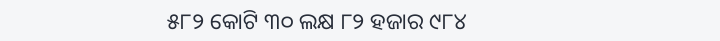୫୮୨ କୋଟି ୩୦ ଲକ୍ଷ ୮୨ ହଜାର ୯୮୪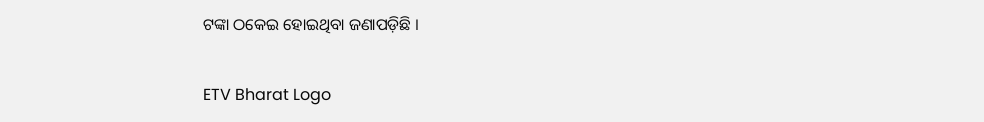ଟଙ୍କା ଠକେଇ ହୋଇଥିବା ଜଣାପଡ଼ିଛି ।

ETV Bharat Logo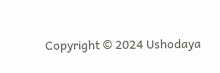Copyright © 2024 Ushodaya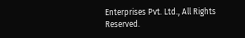Enterprises Pvt. Ltd., All Rights Reserved.